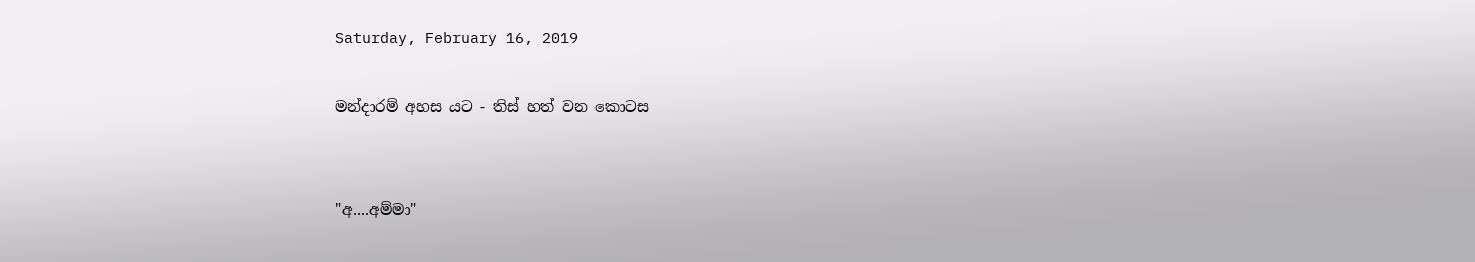Saturday, February 16, 2019

මන්දාරම් අහස යට - තිස් හත් වන කොටස


"අ....අම්මා"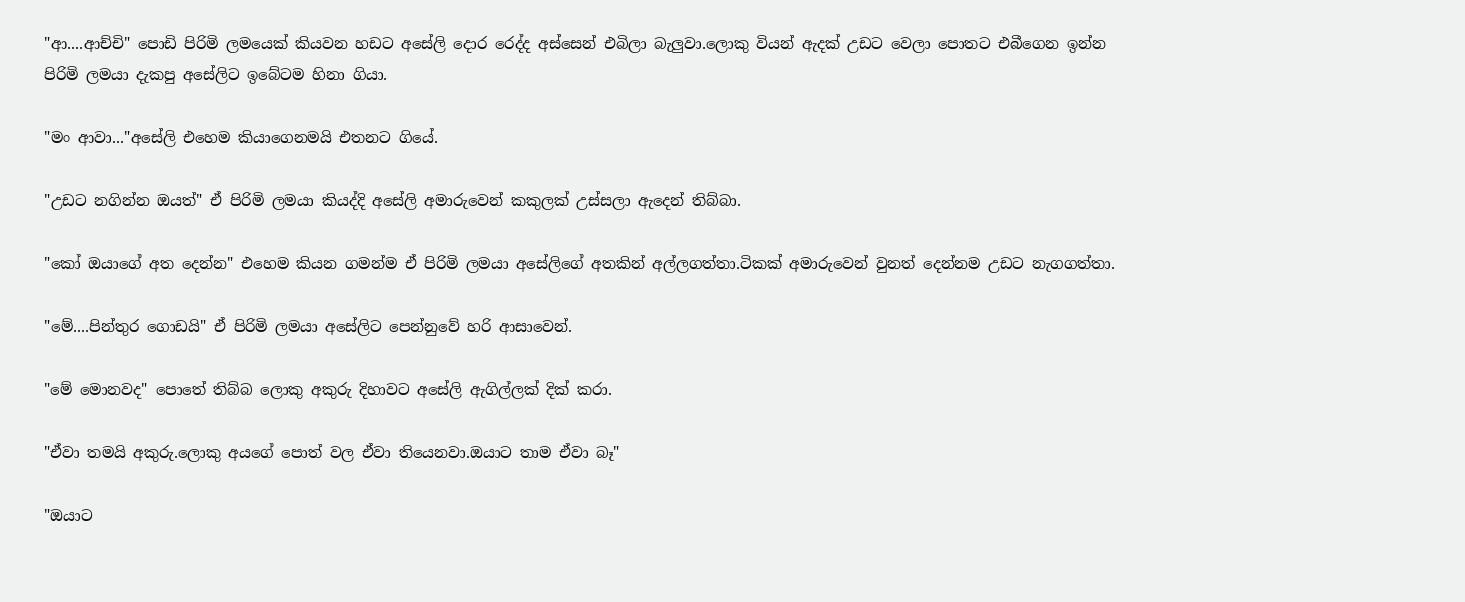"ආ....ආච්චි" පොඩි පිරිමි ලමයෙක් කියවන හඩට අසේලි දොර රෙද්ද අස්සෙන් එබිලා බැලුවා.ලොකු වියන් ඇදක් උඩට වෙලා පොතට එබීගෙන ඉන්න පිරිමි ලමයා දැකපු අසේලිට ඉබේටම හිනා ගියා.

"මං ආවා..."අසේලි එහෙම කියාගෙනමයි එතනට ගියේ.

"උඩට නගින්න ඔයත්" ඒ පිරිමි ලමයා කියද්දි අසේලි අමාරුවෙන් කකුලක් උස්සලා ඇදෙන් තිබ්බා.

"කෝ ඔයාගේ අත දෙන්න" එහෙම කියන ගමන්ම ඒ පිරිමි ලමයා අසේලිගේ අතකින් අල්ලගත්තා.ටිකක් අමාරුවෙන් වුනත් දෙන්නම උඩට නැගගත්තා.

"මේ....පින්තුර ගොඩයි" ඒ පිරිමි ලමයා අසේලිට පෙන්නුවේ හරි ආසාවෙන්.

"මේ මොනවද" පොතේ තිබ්බ ලොකු අකුරු දිහාවට අසේලි ඇගිල්ලක් දික් කරා.

"ඒවා තමයි අකුරු.ලොකු අයගේ පොත් වල ඒවා තියෙනවා.ඔයාට තාම ඒවා බෑ"

"ඔයාට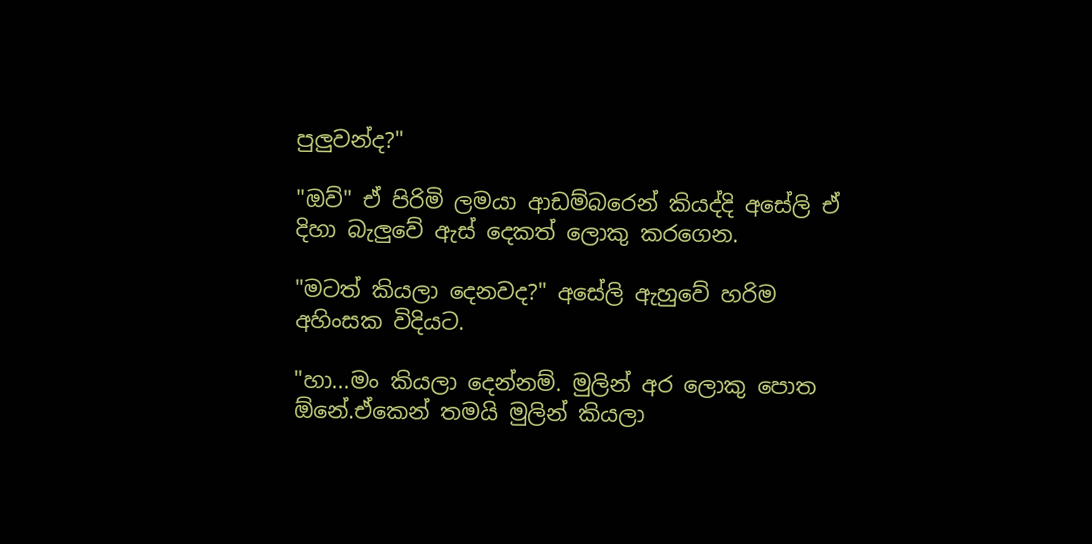පුලුවන්ද?"

"ඔව්" ඒ පිරිමි ලමයා ආඩම්බරෙන් කියද්දි අසේලි ඒ දිහා බැලුවේ ඇස් දෙකත් ලොකු කරගෙන.

"මටත් කියලා දෙනවද?" අසේලි ඇහුවේ හරිම අහිංසක විදියට.

"හා...මං කියලා දෙන්නම්. මුලින් අර ලොකු පොත ඕනේ.ඒකෙන් තමයි මුලින් කියලා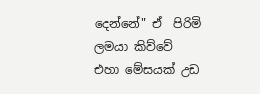දෙන්නේ" ඒ  පිරිමි ලමයා කිව්වේ එහා මේසයක් උඩ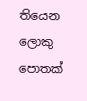තියෙන ලොකු පොතක්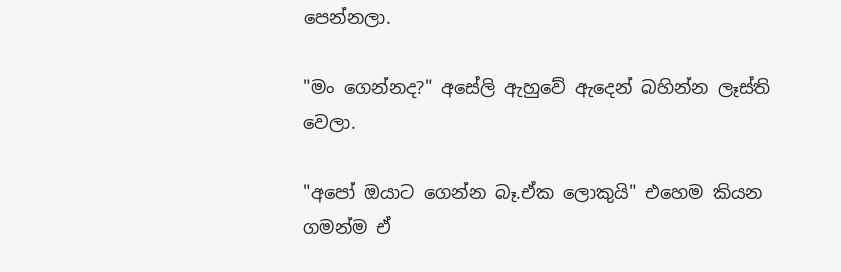පෙන්නලා.

"මං ගෙන්නද?" අසේලි ඇහුවේ ඇදෙන් බහින්න ලෑස්ති වෙලා.

"අපෝ ඔයාට ගෙන්න බෑ.ඒක ලොකුයි" එහෙම කියන ගමන්ම ඒ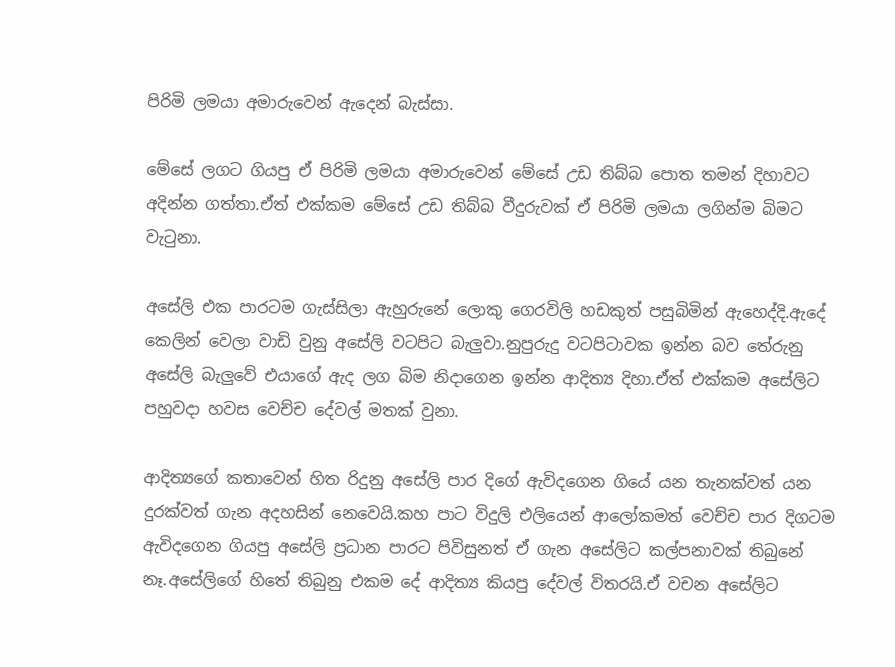පිරිමි ලමයා අමාරුවෙන් ඇදෙන් බැස්සා.

මේසේ ලගට ගියපු ඒ පිරිමි ලමයා අමාරුවෙන් මේසේ උඩ තිබ්බ පොත තමන් දිහාවට අදින්න ගත්තා.ඒත් එක්කම මේසේ උඩ තිබ්බ වීදුරුවක් ඒ පිරිමි ලමයා ලගින්ම බිමට වැටුනා.

අසේලි එක පාරටම ගැස්සිලා ඇහුරුනේ ලොකු ගෙරවිලි හඩකුත් පසුබිමින් ඇහෙද්දි.ඇදේ කෙලින් වෙලා වාඩි වුනු අසේලි වටපිට බැලුවා.නුපුරුදු වටපිටාවක ඉන්න බව තේරුනු අසේලි බැලුවේ එයාගේ ඇද ලග බිම නිදාගෙන ඉන්න ආදිත්‍ය දිහා.ඒත් එක්කම අසේලිට පහුවදා හවස වෙච්ච දේවල් මතක් වුනා.

ආදිත්‍යගේ කතාවෙන් හිත රිදුනු අසේලි පාර දිගේ ඇවිදගෙන ගියේ යන තැනක්වත් යන දුරක්වත් ගැන අදහසින් නෙවෙයි.කහ පාට විදුලි එලියෙන් ආලෝකමත් වෙච්ච පාර දිගටම ඇවිදගෙන ගියපු අසේලි ප්‍රධාන පාරට පිවිසුනත් ඒ ගැන අසේලිට කල්පනාවක් තිබුනේ නෑ.අසේලිගේ හිතේ තිබුනු එකම දේ ආදිත්‍ය කියපු දේවල් විතරයි.ඒ වචන අසේලිට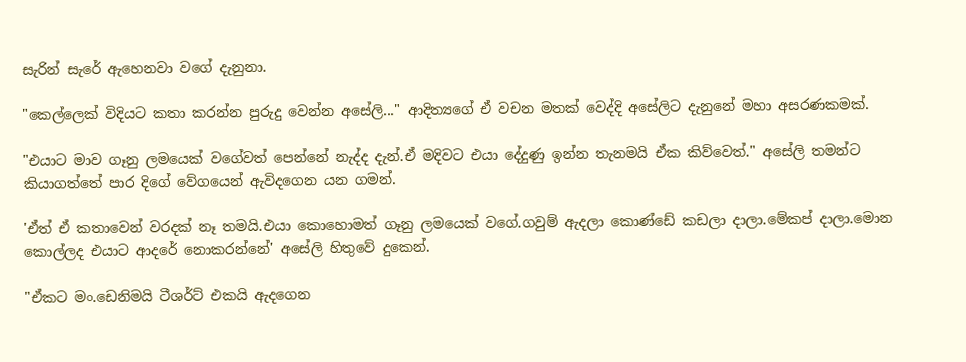සැරින් සැරේ ඇහෙනවා වගේ දැනුනා.

"කෙල්ලෙක් විදියට කතා කරන්න පුරුදු වෙන්න අසේලි..." ආදිත්‍යගේ ඒ වචන මතක් වෙද්දි අසේලිට දැනුනේ මහා අසරණකමක්.

"එයාට මාව ගෑනු ලමයෙක් වගේවත් පෙන්නේ නැද්ද දැන්.ඒ මදිවට එයා දේදුණු ඉන්න තැනමයි ඒක කිව්වෙත්." අසේලි තමන්ට කියාගත්තේ පාර දිගේ වේගයෙන් ඇවිදගෙන යන ගමන්.

'ඒත් ඒ කතාවෙන් වරදක් නෑ තමයි.එයා කොහොමත් ගෑනු ලමයෙක් වගේ.ගවුම් ඇදලා කොණ්ඩේ කඩලා දාලා.මේකප් දාලා.මොන කොල්ලද එයාට ආදරේ නොකරන්නේ' අසේලි හිතුවේ දුකෙන්.

"ඒකට මං.ඩෙනිමයි ටීශර්ට් එකයි ඇදගෙන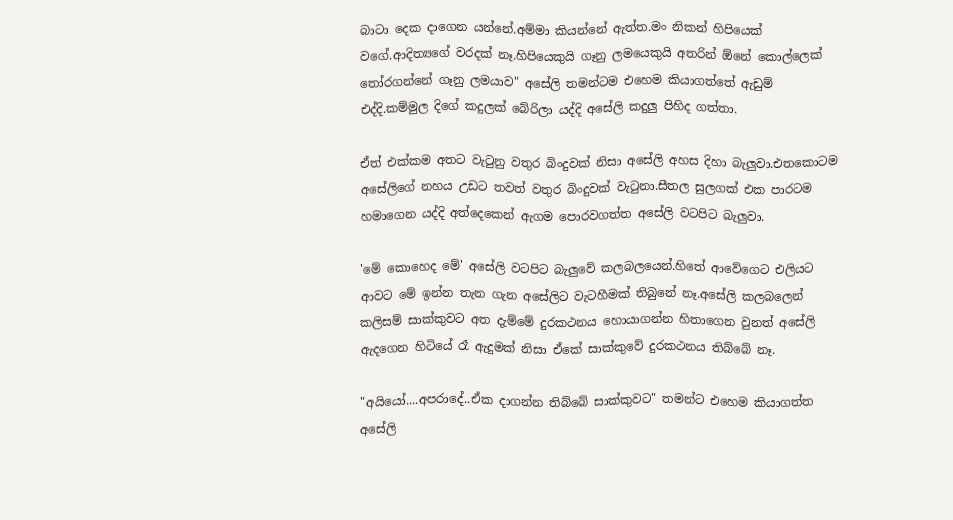බාටා දෙක දාගෙන යන්නේ.අම්මා කියන්නේ ඇත්ත.මං නිකන් හිපියෙක් වගේ.ආදිත්‍යගේ වරදක් නෑ.හිපියෙකුයි ගෑනු ලමයෙකුයි අතරින් ඕනේ කොල්ලෙක් තෝරගන්නේ ගෑනු ලමයාව" අසේලි තමන්ටම එහෙම කියාගත්තේ ඇඩුම් එද්දි.කම්මුල දිගේ කදුලක් බේරිලා යද්දි අසේලි කදුලු පිහිද ගත්තා.

ඒත් එක්කම අතට වැටුනු වතුර බිංදුවක් නිසා අසේලි අහස දිහා බැලුවා.එතකොටම අසේලිගේ නහය උඩට තවත් වතුර බිංදුවක් වැටුනා.සීතල සුලගක් එක පාරටම හමාගෙන යද්දි අත්දෙකෙන් ඇගම පොරවගත්ත අසේලි වටපිට බැලුවා.

'මේ කොහෙද මේ' අසේලි වටපිට බැලුවේ කලබලයෙන්.හිතේ ආවේගෙට එලියට ආවට මේ ඉන්න තැන ගැන අසේලිට වැටහීමක් තිබුනේ නෑ.අසේලි කලබලෙන් කලිසම් සාක්කුවට අත දැම්මේ දුරකථනය හොයාගන්න හිතාගෙන වුනත් අසේලි ඇදගෙන හිටියේ රෑ ඇදුමක් නිසා ඒකේ සාක්කුවේ දුරකථනය තිබ්බේ නෑ.

"අයියෝ....අපරාදේ..ඒක දාගන්න තිබ්බේ සාක්කුවට" තමන්ට එහෙම කියාගත්ත අසේලි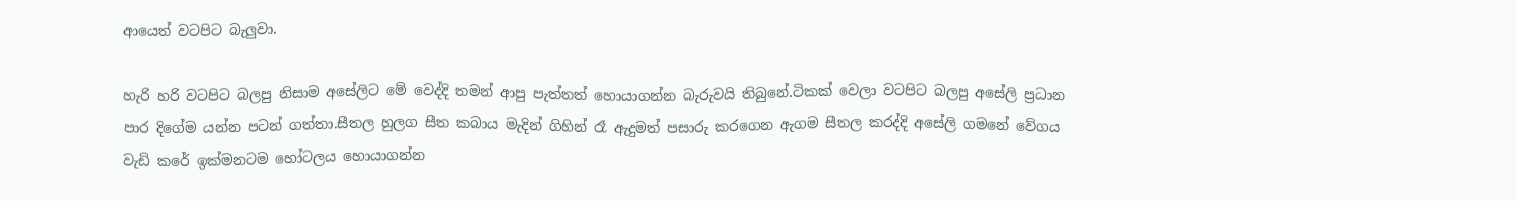ආයෙත් වටපිට බැලුවා.

හැරි හරි වටපිට බලපු නිසාම අසේලිට මේ වෙද්දි තමන් ආපු පැත්තත් හොයාගන්න බැරුවයි තිබුනේ.ටිකක් වෙලා වටපිට බලපු අසේලි ප්‍රධාන පාර දිගේම යන්න පටන් ගත්තා.සීතල හුලග සීත කබාය මැදින් ගිහින් රෑ ඇදුමත් පසාරු කරගෙන ඇගම සීතල කරද්දි අසේලි ගමනේ වේගය වැඩි කරේ ඉක්මනටම හෝටලය හොයාගන්න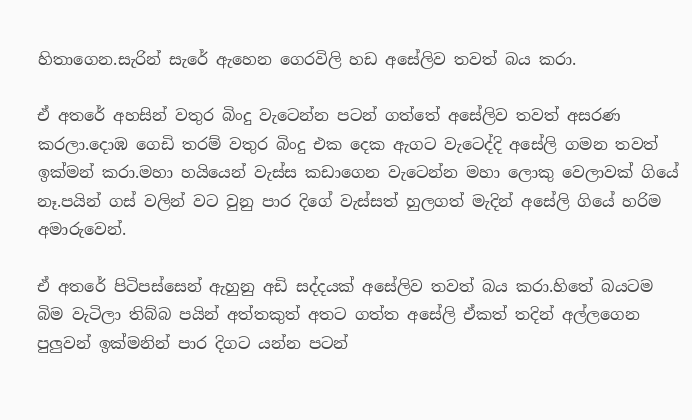හිතාගෙන.සැරින් සැරේ ඇහෙන ගෙරවිලි හඩ අසේලිව තවත් බය කරා.

ඒ අතරේ අහසින් වතුර බිංදු වැටෙන්න පටන් ගත්තේ අසේලිව තවත් අසරණ කරලා.දොඹ ගෙඩි තරම් වතුර බිංදු එක දෙක ඇගට වැටෙද්දි අසේලි ගමන තවත් ඉක්මන් කරා.මහා හයියෙන් වැස්ස කඩාගෙන වැටෙන්න මහා ලොකු වෙලාවක් ගියේ නෑ.පයින් ගස් වලින් වට වුනු පාර දිගේ වැස්සත් හුලගත් මැදින් අසේලි ගියේ හරිම අමාරුවෙන්.

ඒ අතරේ පිටිපස්සෙන් ඇහුනු අඩි සද්දයක් අසේලිව තවත් බය කරා.හිතේ බයටම බිම වැටිලා තිබ්බ පයින් අත්තකුත් අතට ගත්ත අසේලි ඒකත් තදින් අල්ලගෙන පුලුවන් ඉක්මනින් පාර දිගට යන්න පටන්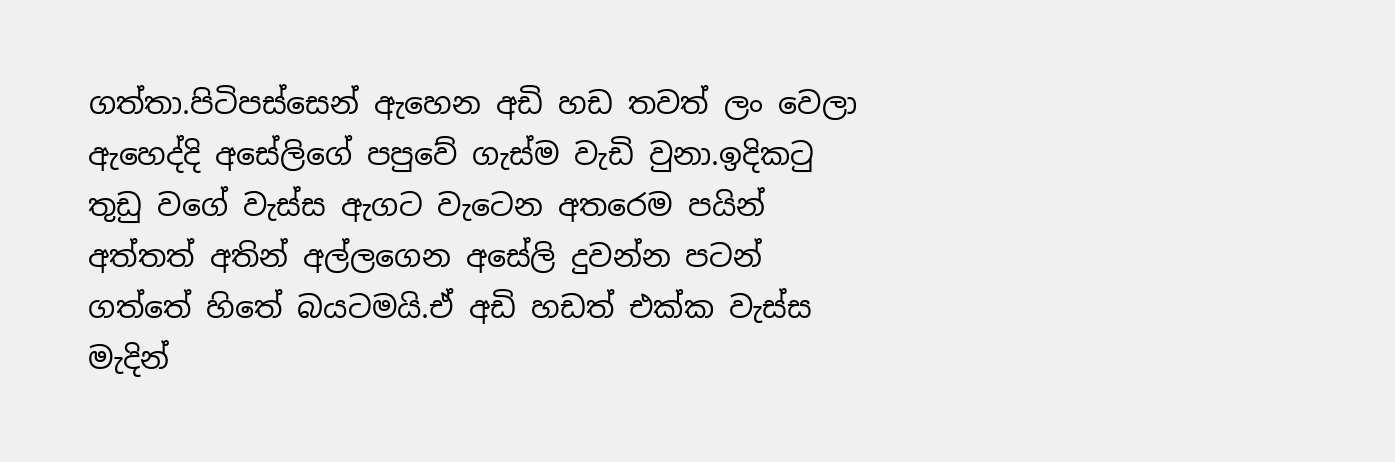ගත්තා.පිටිපස්සෙන් ඇහෙන අඩි හඩ තවත් ලං වෙලා ඇහෙද්දි අසේලිගේ පපුවේ ගැස්ම වැඩි වුනා.ඉදිකටු තුඩු වගේ වැස්ස ඇගට වැටෙන අතරෙම පයින් අත්තත් අතින් අල්ලගෙන අසේලි දුවන්න පටන් ගත්තේ හිතේ බයටමයි.ඒ අඩි හඩත් එක්ක වැස්ස මැදින්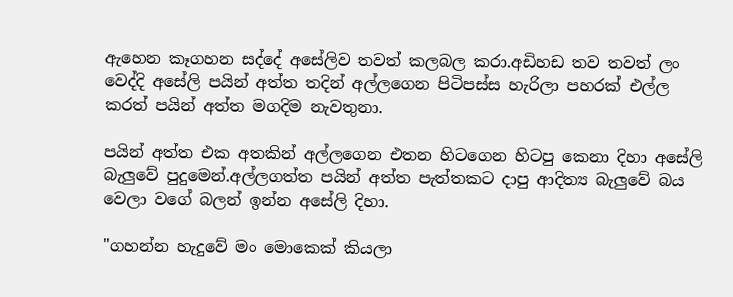ඇහෙන කෑගහන සද්දේ අසේලිව තවත් කලබල කරා.අඩිහඩ තව තවත් ලං වෙද්දි අසේලි පයින් අත්ත තදින් අල්ලගෙන පිටිපස්ස හැරිලා පහරක් එල්ල කරත් පයින් අත්ත මගදිම නැවතුනා.

පයින් අත්ත එක අතකින් අල්ලගෙන එතන හිටගෙන හිටපු කෙනා දිහා අසේලි බැලුවේ පුදුමෙන්.අල්ලගත්ත පයින් අත්ත පැත්තකට දාපු ආදිත්‍ය බැලුවේ බය වෙලා වගේ බලන් ඉන්න අසේලි දිහා.

"ගහන්න හැදුවේ මං මොකෙක් කියලා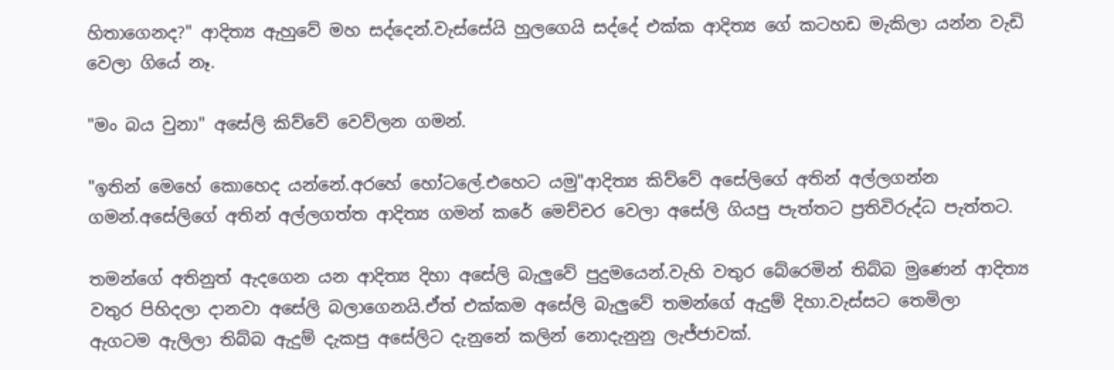හිතාගෙනද?" ආදිත්‍ය ඇහුවේ මහ සද්දෙන්.වැස්සේයි හුලගෙයි සද්දේ එක්ක ආදිත්‍ය ගේ කටහඩ මැකිලා යන්න වැඩි වෙලා ගියේ නෑ.

"මං බය වුනා" අසේලි කිව්වේ වෙව්ලන ගමන්.

"ඉතින් මෙහේ කොහෙද යන්නේ.අරහේ හෝටලේ.එහෙට යමු"ආදිත්‍ය කිව්වේ අසේලිගේ අතින් අල්ලගන්න ගමන්.අසේලිගේ අතින් අල්ලගත්ත ආදිත්‍ය ගමන් කරේ මෙච්චර වෙලා අසේලි ගියපු පැත්තට ප්‍රතිවිරුද්ධ පැත්තට.

තමන්ගේ අතිනුත් ඇදගෙන යන ආදිත්‍ය දිහා අසේලි බැලුවේ පුදුමයෙන්.වැහි වතුර බේරෙමින් තිබ්බ මුණෙන් ආදිත්‍ය වතුර පිහිදලා දානවා අසේලි බලාගෙනයි.ඒත් එක්කම අසේලි බැලුවේ තමන්ගේ ඇදුම් දිහා.වැස්සට තෙමිලා ඇගටම ඇලිලා තිබ්බ ඇදුම් දැකපු අසේලිට දැනුනේ කලින් නොදැනුනු ලැජ්ජාවක්.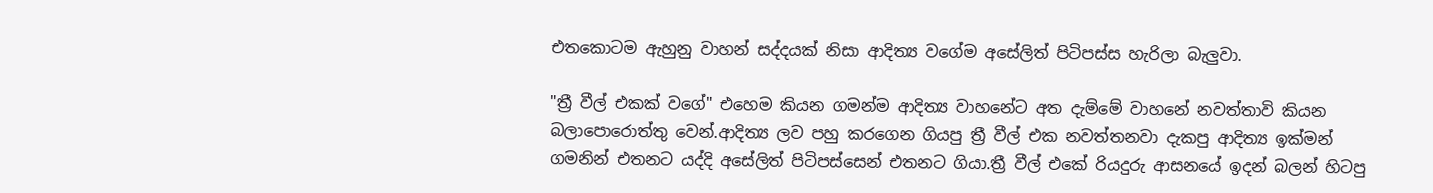එතකොටම ඇහුනු වාහන් සද්දයක් නිසා ආදිත්‍ය වගේම අසේලිත් පිටිපස්ස හැරිලා බැලුවා.

"ත්‍රී වීල් එකක් වගේ" එහෙම කියන ගමන්ම ආදිත්‍ය වාහනේට අත දැම්මේ වාහනේ නවත්තාවි කියන බලාපොරොත්තු වෙන්.ආදිත්‍ය ලව පහු කරගෙන ගියපු ත්‍රී වීල් එක නවත්තනවා දැකපු ආදිත්‍ය ඉක්මන් ගමනින් එතනට යද්දි අසේලිත් පිටිපස්සෙන් එතනට ගියා.ත්‍රී වීල් එකේ රියදුරු ආසනයේ ඉදන් බලන් හිටපු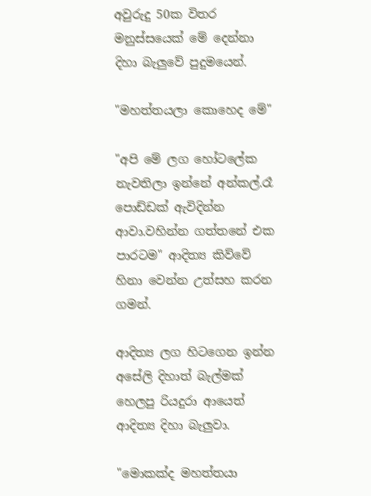අවුරුදු 50ක විතර මනුස්සයෙක් මේ දෙන්නා දිහා බැලුවේ පුදුමයෙන්.

"මහත්තයලා කොහෙද මේ"

"අපි මේ ලග හෝටලේක නැවතිලා ඉන්නේ අන්කල්.රෑ පොඩ්ඩක් ඇවිදින්න ආවා.වහින්න ගත්තනේ එක පාරටම" ආදිත්‍ය කිව්වේ හිනා වෙන්න උත්සහ කරන ගමන්.

ආදිත්‍ය ලග හිටගෙන ඉන්න අසේලි දිහාත් බැල්මක් හෙලපු රියදුරා ආයෙත් ආදිත්‍ය දිහා බැලුවා.

"මොකක්ද මහත්තයා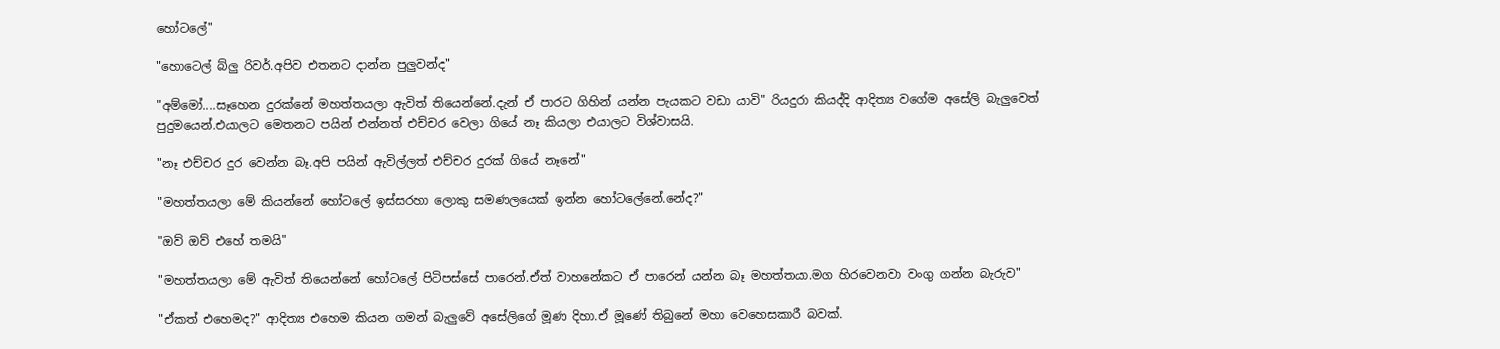හෝටලේ"

"හොටෙල් බ්ලු රිවර්.අපිව එතනට දාන්න පුලුවන්ද"

"අම්මෝ....සෑහෙන දුරක්නේ මහත්තයලා ඇවිත් තියෙන්නේ.දැන් ඒ පාරට ගිහින් යන්න පැයකට වඩා යාවි" රියදුරා කියද්දි ආදිත්‍ය වගේම අසේලි බැලුවෙත් පුදුමයෙන්.එයාලට මෙතනට පයින් එන්නත් එච්චර වෙලා ගියේ නෑ කියලා එයාලට විශ්වාසයි.

"නෑ එච්චර දුර වෙන්න බෑ.අපි පයින් ඇවිල්ලත් එච්චර දුරක් ගියේ නෑනේ"

"මහත්තයලා මේ කියන්නේ හෝටලේ ඉස්සරහා ලොකු සමණලයෙක් ඉන්න හෝටලේනේ.නේද?"

"ඔව් ඔව් එහේ තමයි"

"මහත්තයලා මේ ඇවිත් තියෙන්නේ හෝටලේ පිටිපස්සේ පාරෙන්.ඒත් වාහනේකට ඒ පාරෙන් යන්න බෑ මහත්තයා.මග හිරවෙනවා වංගු ගන්න බැරුව"

"ඒකත් එහෙමද?" ආදිත්‍ය එහෙම කියන ගමන් බැලුවේ අසේලිගේ මූණ දිහා.ඒ මූණේ තිබුනේ මහා වෙහෙසකාරී බවක්.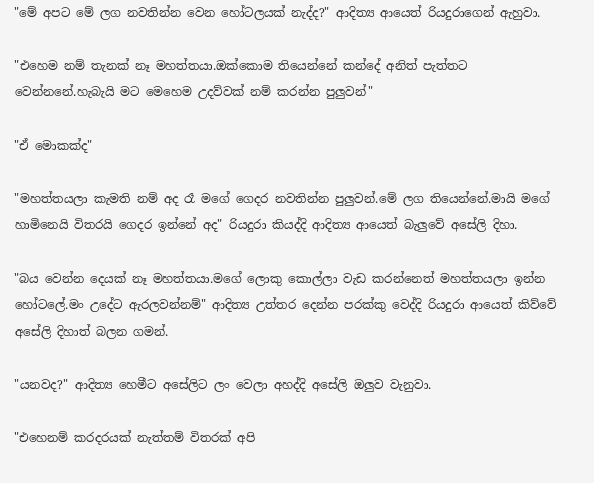"මේ අපට මේ ලග නවතින්න වෙන හෝටලයක් නැද්ද?" ආදිත්‍ය ආයෙත් රියදුරාගෙන් ඇහුවා.

"එහෙම නම් තැනක් නෑ මහත්තයා.ඔක්කොම තියෙන්නේ කන්දේ අනිත් පැත්තට වෙන්නනේ.හැබැයි මට මෙහෙම උදව්වක් නම් කරන්න පුලුවන්"

"ඒ මොකක්ද"

"මහත්තයලා කැමති නම් අද රෑ මගේ ගෙදර නවතින්න පුලුවන්.මේ ලග තියෙන්නේ.මායි මගේ හාමිනෙයි විතරයි ගෙදර ඉන්නේ අද" රියදුරා කියද්දි ආදිත්‍ය ආයෙත් බැලුවේ අසේලි දිහා.

"බය වෙන්න දෙයක් නෑ මහත්තයා.මගේ ලොකු කොල්ලා වැඩ කරන්නෙත් මහත්තයලා ඉන්න හෝටලේ.මං උදේට ඇරලවන්නම්" ආදිත්‍ය උත්තර දෙන්න පරක්කු වෙද්දි රියදුරා ආයෙත් කිව්වේ අසේලි දිහාත් බලන ගමන්.

"යනවද?" ආදිත්‍ය හෙමීට අසේලිට ලං වෙලා අහද්දි අසේලි ඔලුව වැනුවා.

"එහෙනම් කරදරයක් නැත්තම් විතරක් අපි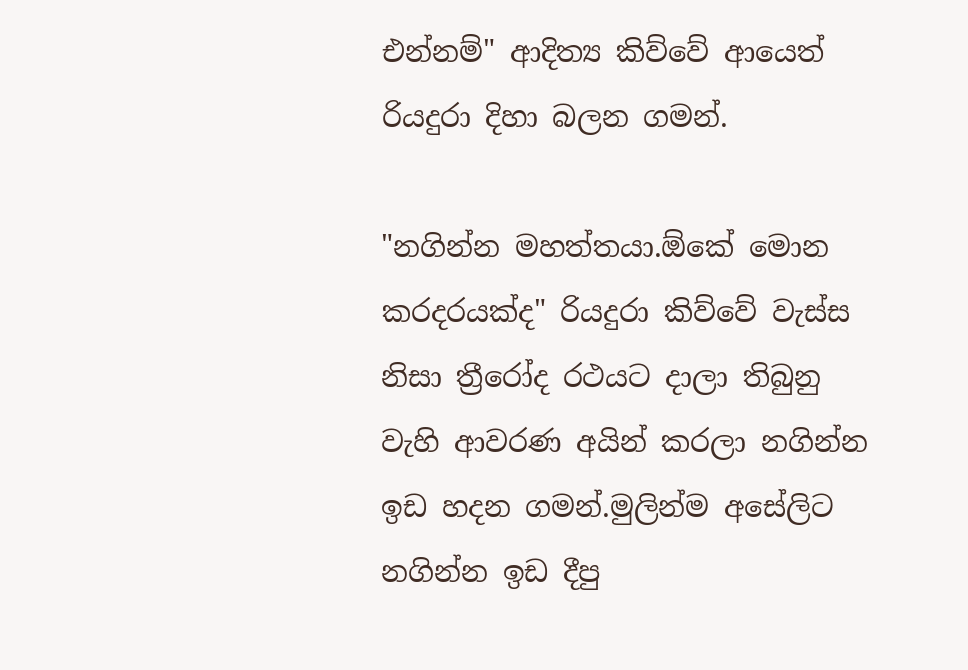එන්නම්" ආදිත්‍ය කිව්වේ ආයෙත් රියදුරා දිහා බලන ගමන්.

"නගින්න මහත්තයා.ඕකේ මොන කරදරයක්ද" රියදුරා කිව්වේ වැස්ස නිසා ත්‍රීරෝද රථයට දාලා තිබුනු වැහි ආවරණ අයින් කරලා නගින්න ඉඩ හදන ගමන්.මුලින්ම අසේලිට නගින්න ඉඩ දීපු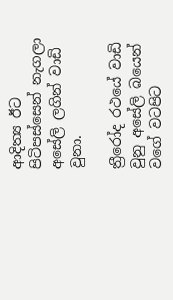ආදිත්‍ය ඊට පිටිපස්සෙන් නැගලා අසේලි ලගින් වාඩි වුනා.

ත්‍රීරෝද රථයේ වාඩි වුනු අසේලි බයෙන් වගේ වටපිට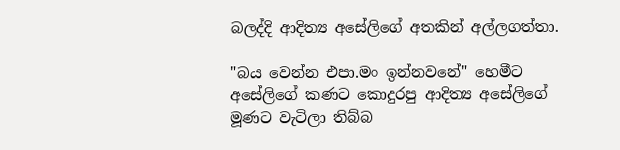බලද්දි ආදිත්‍ය අසේලිගේ අතකින් අල්ලගත්තා.

"බය වෙන්න එපා.මං ඉන්නවනේ" හෙමීට අසේලිගේ කණට කොදුරපු ආදිත්‍ය අසේලිගේ මූණට වැටිලා තිබ්බ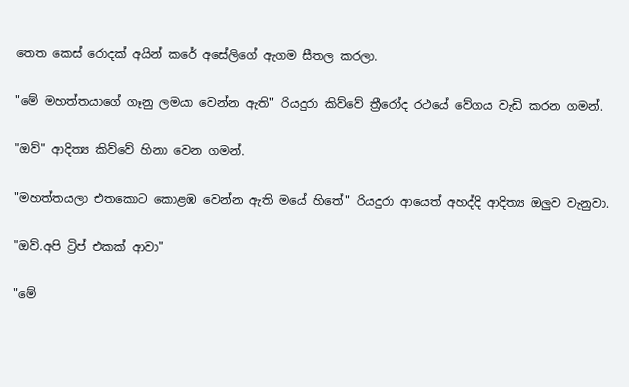තෙත කෙස් රොදක් අයින් කරේ අසේලිගේ ඇගම සීතල කරලා.

"මේ මහත්තයාගේ ගෑනු ලමයා වෙන්න ඇති" රියදුරා කිව්වේ ත්‍රීරෝද රථයේ වේගය වැඩි කරන ගමන්.

"ඔව්" ආදිත්‍ය කිව්වේ හිනා වෙන ගමන්.

"මහත්තයලා එතකොට කොළඹ වෙන්න ඇති මයේ හිතේ" රියදුරා ආයෙත් අහද්දි ආදිත්‍ය ඔලුව වැනුවා.

"ඔව්.අපි ට්‍රිප් එකක් ආවා"

"මේ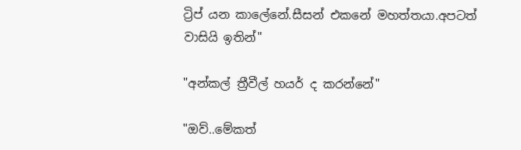ට්‍රිප් යන කාලේනේ.සීසන් එකනේ මහත්තයා.අපටත් වාසියි ඉතින්"

"අන්කල් ත්‍රීවීල් හයර් ද කරන්නේ"

"ඔව්..මේකත්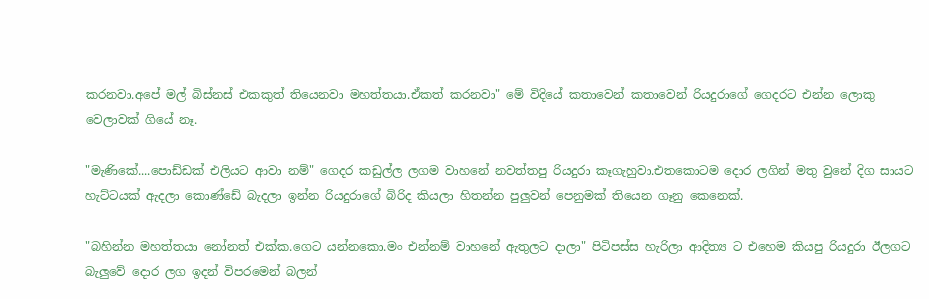කරනවා.අපේ මල් බිස්නස් එකකුත් තියෙනවා මහත්තයා.ඒකත් කරනවා" මේ විදියේ කතාවෙන් කතාවෙන් රියදුරාගේ ගෙදරට එන්න ලොකු වෙලාවක් ගියේ නෑ.

"මැණිකේ....පොඩ්ඩක් එලියට ආවා නම්" ගෙදර කඩුල්ල ලගම වාහනේ නවත්තපු රියදුරා කෑගැහුවා.එතකොටම දොර ලගින් මතු වුනේ දිග සායට හැට්ටයක් ඇදලා කොණ්ඩේ බැදලා ඉන්න රියදුරාගේ බිරිද කියලා හිතන්න පුලුවන් පෙනුමක් තියෙන ගෑනු කෙනෙක්.

"බහින්න මහත්තයා නෝනත් එක්ක.ගෙට යන්නකො.මං එන්නම් වාහනේ ඇතුලට දාලා" පිටිපස්ස හැරිලා ආදිත්‍ය ට එහෙම කියපු රියදුරා ඊලගට බැලුවේ දොර ලග ඉදන් විපරමෙන් බලන්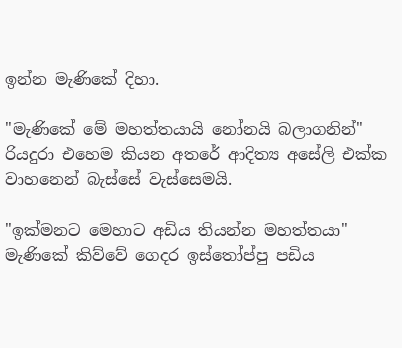ඉන්න මැණිකේ දිහා.

"මැණිකේ මේ මහත්තයායි නෝනයි බලාගනින්" රියදුරා එහෙම කියන අතරේ ආදිත්‍ය අසේලි එක්ක වාහනෙන් බැස්සේ වැස්සෙමයි.

"ඉක්මනට මෙහාට අඩිය තියන්න මහත්තයා" මැණිකේ කිව්වේ ගෙදර ඉස්තෝප්පු පඩිය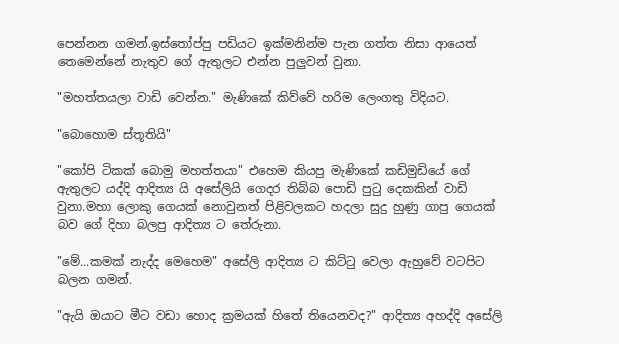පෙන්නන ගමන්.ඉස්තෝප්පු පඩියට ඉක්මනින්ම පැන ගත්ත නිසා ආයෙත් තෙමෙන්නේ නැතුව ගේ ඇතුලට එන්න පුලුවන් වුනා.

"මහත්තයලා වාඩි වෙන්න." මැණිකේ කිව්වේ හරිම ලෙංගතු විදියට.

"බොහොම ස්තූතියි"

"කෝපි ටිකක් බොමු මහත්තයා" එහෙම කියපු මැණිකේ කඩිමුඩියේ ගේ ඇතුලට යද්දි ආදිත්‍ය යි අසේලියි ගෙදර තිබ්බ පොඩි පුටු දෙකකින් වාඩි වුනා.මහා ලොකු ගෙයක් නොවුනත් පිළිවලකට හදලා සුදු හුණු ගාපු ගෙයක් බව ගේ දිහා බලපු ආදිත්‍ය ට තේරුනා.

"මේ...කමක් නැද්ද මෙහෙම" අසේලි ආදිත්‍ය ට කිට්ටු වෙලා ඇහුවේ වටපිට බලන ගමන්.

"ඇයි ඔයාට මීට වඩා හොද ක්‍රමයක් හිතේ තියෙනවද?" ආදිත්‍ය අහද්දි අසේලි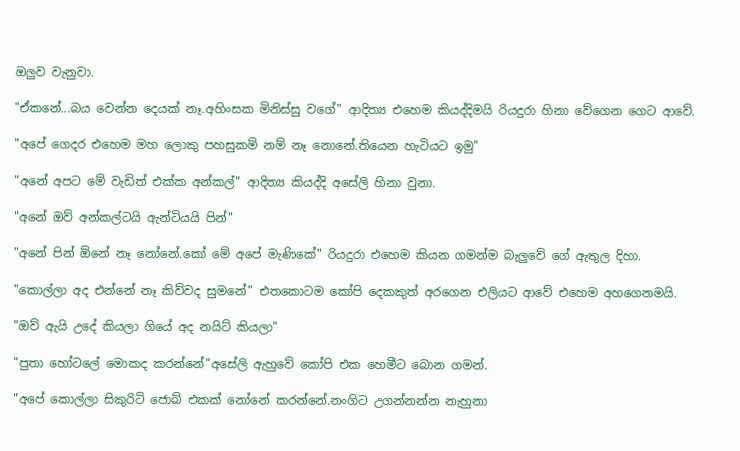ඔලුව වැනුවා.

"ඒකනේ...බය වෙන්න දෙයක් නෑ.අහිංසක මිනිස්සු වගේ" ආදිත්‍ය එහෙම කියද්දිමයි රියදුරා හිනා වේගෙන ගෙට ආවේ.

"අපේ ගෙදර එහෙම මහ ලොකු පහසුකම් නම් නෑ නොනේ.තියෙන හැටියට ඉමු"

"අනේ අපට මේ වැඩිත් එක්ක අන්කල්" ආදිත්‍ය කියද්දි අසේලි හිනා වුනා.

"අනේ ඔව් අන්කල්ටයි ඇන්ටියයි පින්"

"අනේ පින් ඕනේ නෑ නෝනේ.කෝ මේ අපේ මැණිකේ" රියදුරා එහෙම කියන ගමන්ම බැලුවේ ගේ ඇතුල දිහා.

"කොල්ලා අද එන්නේ නෑ කිව්වද සුමනේ" එතකොටම කෝපි දෙකකුත් අරගෙන එලියට ආවේ එහෙම අහගෙනමයි.

"ඔව් ඇයි උදේ කියලා ගියේ අද නයිට් කියලා"

"පුතා හෝටලේ මොකද කරන්නේ"අසේලි ඇහුවේ කෝපි එක හෙමීට බොන ගමන්.

"අපේ කොල්ලා සිකුරිටි ජොබ් එකක් නෝනේ කරන්නේ.නංගිට උගන්නන්න නැහුනා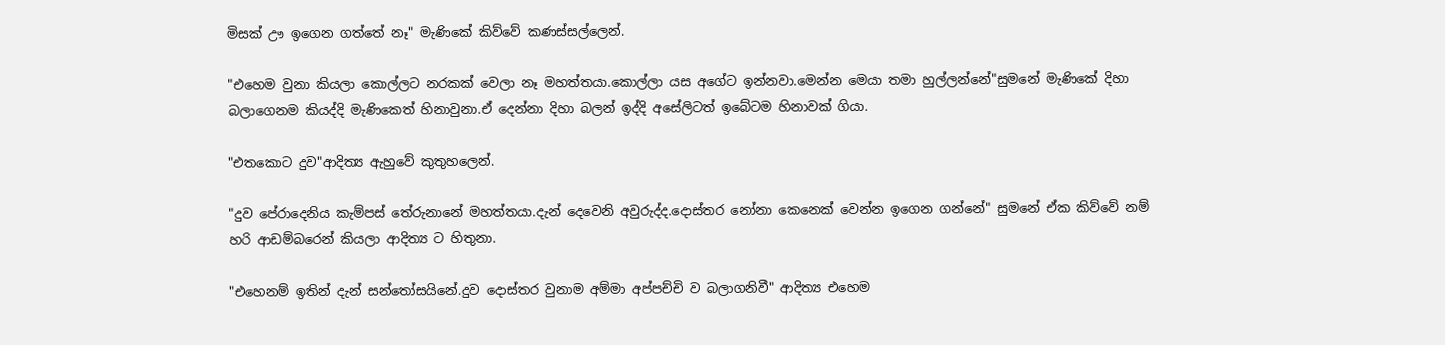මිසක් ඌ ඉගෙන ගත්තේ නෑ" මැණිකේ කිව්වේ කණස්සල්ලෙන්.

"එහෙම වුනා කියලා කොල්ලට නරකක් වෙලා නෑ මහත්තයා.කොල්ලා යස අගේට ඉන්නවා.මෙන්න මෙයා තමා හුල්ලන්නේ"සුමනේ මැණිකේ දිහා බලාගෙනම කියද්දි මැණිකෙත් හිනාවුනා.ඒ දෙන්නා දිහා බලන් ඉද්දි අසේලිටත් ඉබේටම හිනාවක් ගියා.

"එතකොට දුව"ආදිත්‍ය ඇහුවේ කුතුහලෙන්.

"දුව පේරාදෙනිය කැම්පස් තේරුනානේ මහත්තයා.දැන් දෙවෙනි අවුරුද්ද.දොස්තර නෝනා කෙනෙක් වෙන්න ඉගෙන ගන්නේ" සුමනේ ඒක කිව්වේ නම් හරි ආඩම්බරෙන් කියලා ආදිත්‍ය ට හිතුනා.

"එහෙනම් ඉතින් දැන් සන්තෝසයිනේ.දුව දොස්තර වුනාම අම්මා අප්පච්චි ව බලාගනිවී" ආදිත්‍ය එහෙම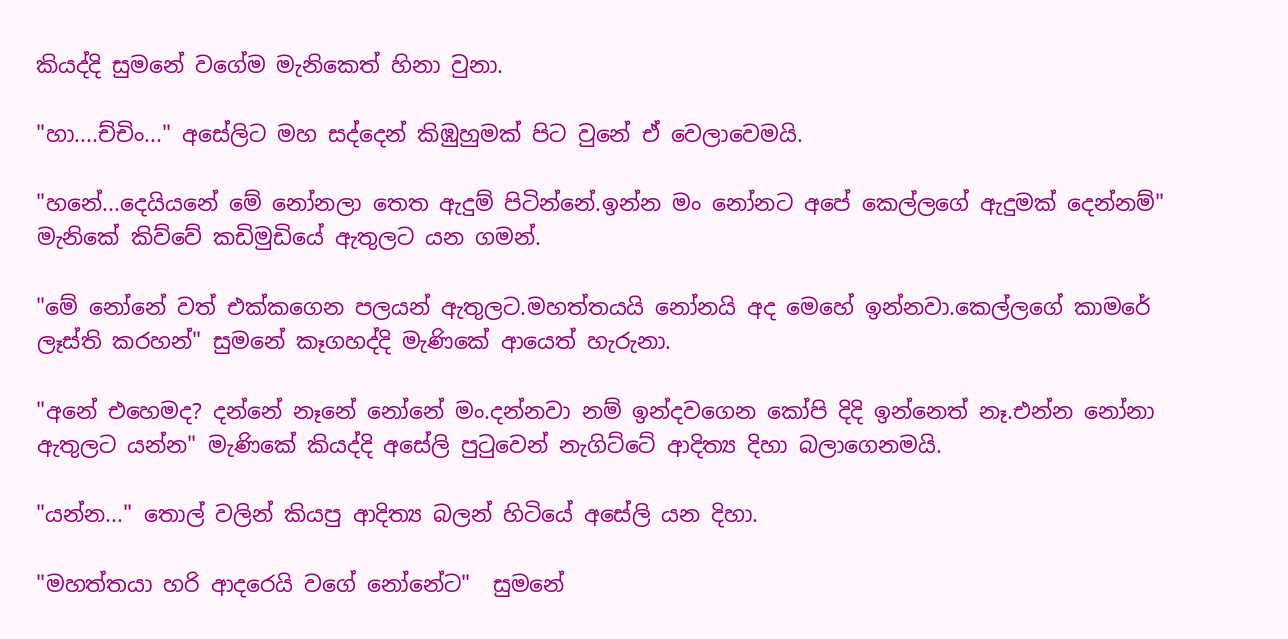කියද්දි සුමනේ වගේම මැනිකෙත් හිනා වුනා.

"හා....ච්චිං..." අසේලිට මහ සද්දෙන් කිඹුහුමක් පිට වුනේ ඒ වෙලාවෙමයි.

"හනේ...දෙයියනේ මේ නෝනලා තෙත ඇදුම් පිටින්නේ.ඉන්න මං නෝනට අපේ කෙල්ලගේ ඇදුමක් දෙන්නම්" මැනිකේ කිව්වේ කඩිමුඩියේ ඇතුලට යන ගමන්.

"මේ නෝනේ වත් එක්කගෙන පලයන් ඇතුලට.මහත්තයයි නෝනයි අද මෙහේ ඉන්නවා.කෙල්ලගේ කාමරේ ලෑස්ති කරහන්" සුමනේ කෑගහද්දි මැණිකේ ආයෙත් හැරුනා.

"අනේ එහෙමද? දන්නේ නෑනේ නෝනේ මං.දන්නවා නම් ඉන්දවගෙන කෝපි දිදි ඉන්නෙත් නෑ.එන්න නෝනා ඇතුලට යන්න" මැණිකේ කියද්දි අසේලි පුටුවෙන් නැගිට්ටේ ආදිත්‍ය දිහා බලාගෙනමයි.

"යන්න..." තොල් වලින් කියපු ආදිත්‍ය බලන් හිටියේ අසේලි යන දිහා.

"මහත්තයා හරි ආදරෙයි වගේ නෝනේට"  සුමනේ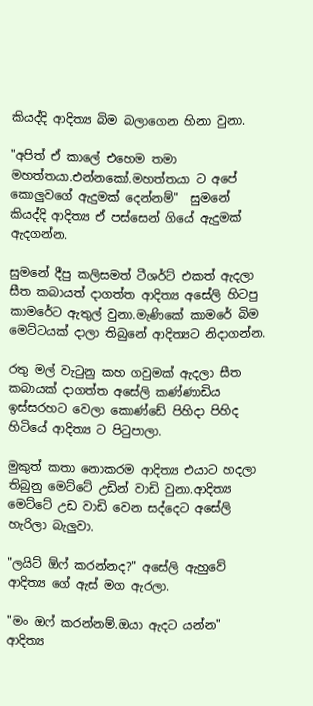කියද්දි ආදිත්‍ය බිම බලාගෙන හිනා වුනා.

"අපිත් ඒ කාලේ එහෙම තමා මහත්තයා.එන්නකෝ.මහත්තයා ට අපේ කොලුවගේ ඇදුමක් දෙන්නම්"  සුමනේ කියද්දි ආදිත්‍ය ඒ පස්සෙන් ගියේ ඇදුමක් ඇදගන්න.

සුමනේ දීපු කලිසමත් ටීශර්ට් එකත් ඇදලා සීත කබායත් දාගත්ත ආදිත්‍ය අසේලි හිටපු කාමරේට ඇතුල් වුනා.මැණිකේ කාමරේ බිම මෙට්ටයක් දාලා තිබුනේ ආදිත්‍යට නිදාගන්න.

රතු මල් වැටුනු කහ ගවුමක් ඇදලා සීත කබායක් දාගත්ත අසේලි කණ්ණාඩිය ඉස්සරහට වෙලා කොණ්ඩේ පිහිදා පිහිද හිටියේ ආදිත්‍ය ට පිටුපාලා.

මුකුත් කතා නොකරම ආදිත්‍ය එයාට හදලා තිබුනු මෙට්ටේ උඩින් වාඩි වුනා.ආදිත්‍ය මෙට්ටේ උඩ වාඩි වෙන සද්දෙට අසේලි හැරිලා බැලුවා.

"ලයිට් ඕෆ් කරන්නද?" අසේලි ඇහුවේ ආදිත්‍ය ගේ ඇස් මග ඇරලා.

"මං ඔෆ් කරන්නම්.ඔයා ඇදට යන්න" ආදිත්‍ය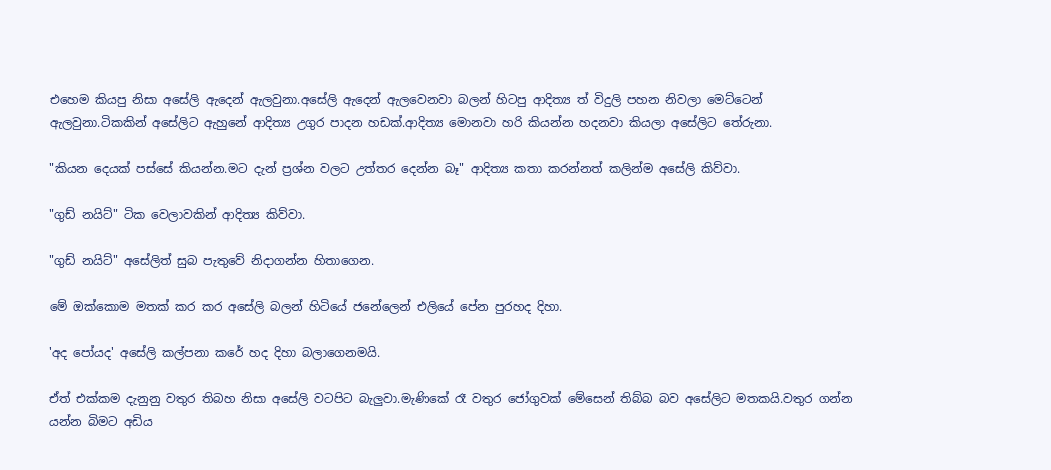එහෙම කියපු නිසා අසේලි ඇදෙන් ඇලවුනා.අසේලි ඇදෙන් ඇලවෙනවා බලන් හිටපු ආදිත්‍ය ත් විදුලි පහන නිවලා මෙට්ටෙන් ඇලවුනා.ටිකකින් අසේලිට ඇහුනේ ආදිත්‍ය උගුර පාදන හඩක්.ආදිත්‍ය මොනවා හරි කියන්න හදනවා කියලා අසේලිට තේරුනා.

"කියන දෙයක් පස්සේ කියන්න.මට දැන් ප්‍රශ්න වලට උත්තර දෙන්න බෑ" ආදිත්‍ය කතා කරන්නත් කලින්ම අසේලි කිව්වා.

"ගුඩ් නයිට්" ටික වෙලාවකින් ආදිත්‍ය කිව්වා.

"ගුඩ් නයිට්" අසේලිත් සුබ පැතුවේ නිදාගන්න හිතාගෙන.

මේ ඔක්කොම මතක් කර කර අසේලි බලන් හිටියේ ජනේලෙන් එලියේ පේන පුරහද දිහා.

'අද පෝයද' අසේලි කල්පනා කරේ හද දිහා බලාගෙනමයි.

ඒත් එක්කම දැනුනු වතුර තිබහ නිසා අසේලි වටපිට බැලුවා.මැණිකේ රෑ වතුර ජෝගුවක් මේසෙන් තිබ්බ බව අසේලිට මතකයි.වතුර ගන්න යන්න බිමට අඩිය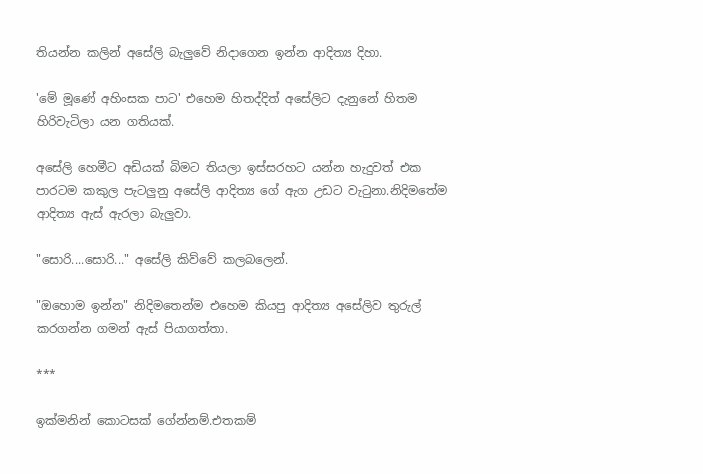තියන්න කලින් අසේලි බැලුවේ නිදාගෙන ඉන්න ආදිත්‍ය දිහා.

'මේ මූණේ අහිංසක පාට' එහෙම හිතද්දිත් අසේලිට දැනුනේ හිතම හිරිවැටිලා යන ගතියක්.

අසේලි හෙමීට අඩියක් බිමට තියලා ඉස්සරහට යන්න හැදුවත් එක පාරටම කකුල පැටලුනු අසේලි ආදිත්‍ය ගේ ඇග උඩට වැටුනා.නිදිමතේම ආදිත්‍ය ඇස් ඇරලා බැලුවා.

"සොරි....සොරි..." අසේලි කිව්වේ කලබලෙන්.

"ඔහොම ඉන්න" නිදිමතෙන්ම එහෙම කියපු ආදිත්‍ය අසේලිව තුරුල් කරගන්න ගමන් ඇස් පියාගත්තා.

***

ඉක්මනින් කොටසක් ගේන්නම්.එතකම්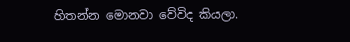හිතන්න මොනවා වේවිද කියලා.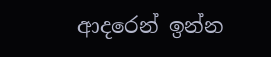ආදරෙන් ඉන්න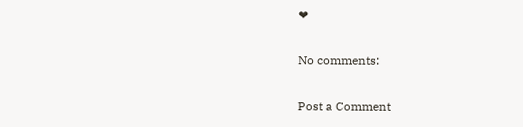❤

No comments:

Post a Comment